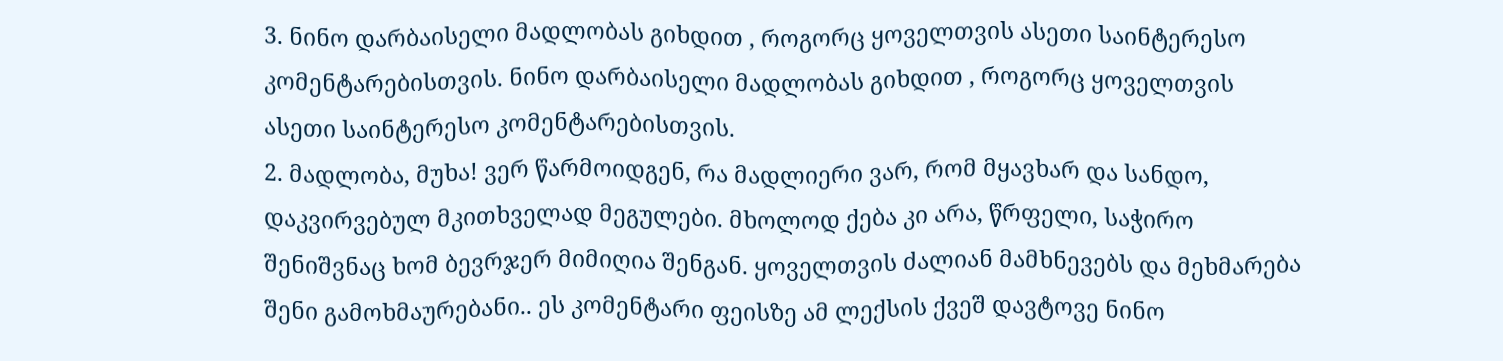3. ნინო დარბაისელი მადლობას გიხდით , როგორც ყოველთვის ასეთი საინტერესო კომენტარებისთვის. ნინო დარბაისელი მადლობას გიხდით , როგორც ყოველთვის ასეთი საინტერესო კომენტარებისთვის.
2. მადლობა, მუხა! ვერ წარმოიდგენ, რა მადლიერი ვარ, რომ მყავხარ და სანდო, დაკვირვებულ მკითხველად მეგულები. მხოლოდ ქება კი არა, წრფელი, საჭირო შენიშვნაც ხომ ბევრჯერ მიმიღია შენგან. ყოველთვის ძალიან მამხნევებს და მეხმარება შენი გამოხმაურებანი.. ეს კომენტარი ფეისზე ამ ლექსის ქვეშ დავტოვე ნინო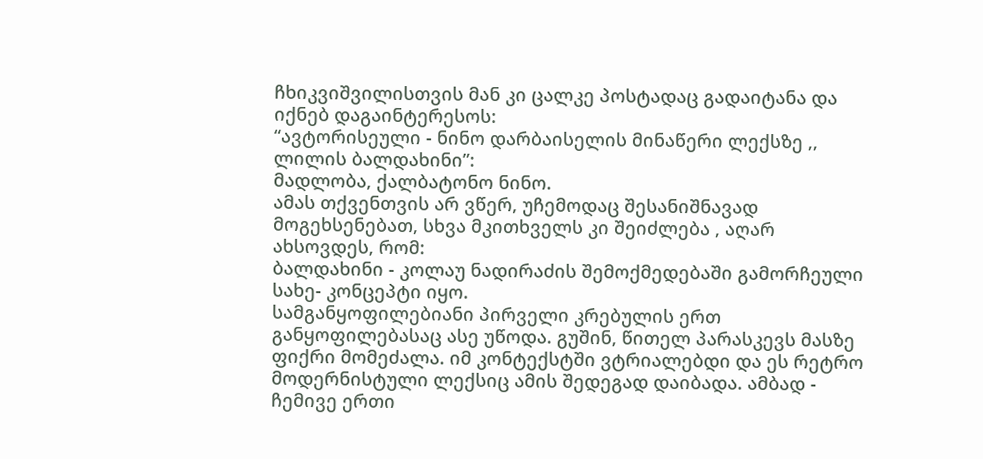ჩხიკვიშვილისთვის მან კი ცალკე პოსტადაც გადაიტანა და იქნებ დაგაინტერესოს:
“ავტორისეული - ნინო დარბაისელის მინაწერი ლექსზე ,, ლილის ბალდახინი”:
მადლობა, ქალბატონო ნინო.
ამას თქვენთვის არ ვწერ, უჩემოდაც შესანიშნავად მოგეხსენებათ, სხვა მკითხველს კი შეიძლება , აღარ ახსოვდეს, რომ:
ბალდახინი - კოლაუ ნადირაძის შემოქმედებაში გამორჩეული სახე- კონცეპტი იყო.
სამგანყოფილებიანი პირველი კრებულის ერთ განყოფილებასაც ასე უწოდა. გუშინ, წითელ პარასკევს მასზე ფიქრი მომეძალა. იმ კონტექსტში ვტრიალებდი და ეს რეტრო მოდერნისტული ლექსიც ამის შედეგად დაიბადა. ამბად - ჩემივე ერთი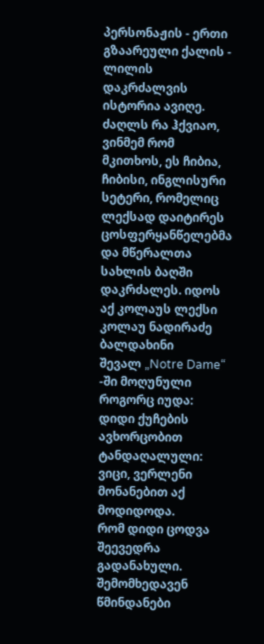პერსონაჟის - ერთი გზაარეული ქალის - ლილის დაკრძალვის ისტორია ავიღე. ძაღლს რა ჰქვიაო, ვინმემ რომ მკითხოს, ეს ჩიბია, ჩიბისი, ინგლისური სეტერი, რომელიც ლექსად დაიტირეს ცოსფერყანწელებმა და მწერალთა სახლის ბაღში დაკრძალეს. იდოს აქ კოლაუს ლექსი
კოლაუ ნადირაძე
ბალდახინი
შევალ „Notre Dame“ -ში მოღუნული როგორც იუდა:
დიდი ქუჩების ავხორცობით ტანდაღალული:
ვიცი, ვერლენი მონანებით აქ მოდიდოდა.
რომ დიდი ცოდვა შეევედრა გადანახული.
შემომხედავენ წმინდანები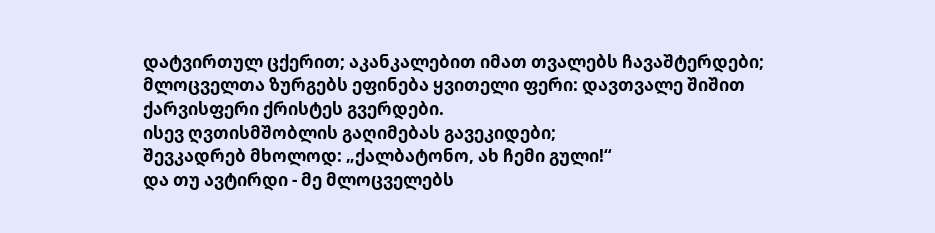დატვირთულ ცქერით; აკანკალებით იმათ თვალებს ჩავაშტერდები;
მლოცველთა ზურგებს ეფინება ყვითელი ფერი: დავთვალე შიშით ქარვისფერი ქრისტეს გვერდები.
ისევ ღვთისმშობლის გაღიმებას გავეკიდები;
შევკადრებ მხოლოდ: „ქალბატონო, ახ ჩემი გული!“
და თუ ავტირდი - მე მლოცველებს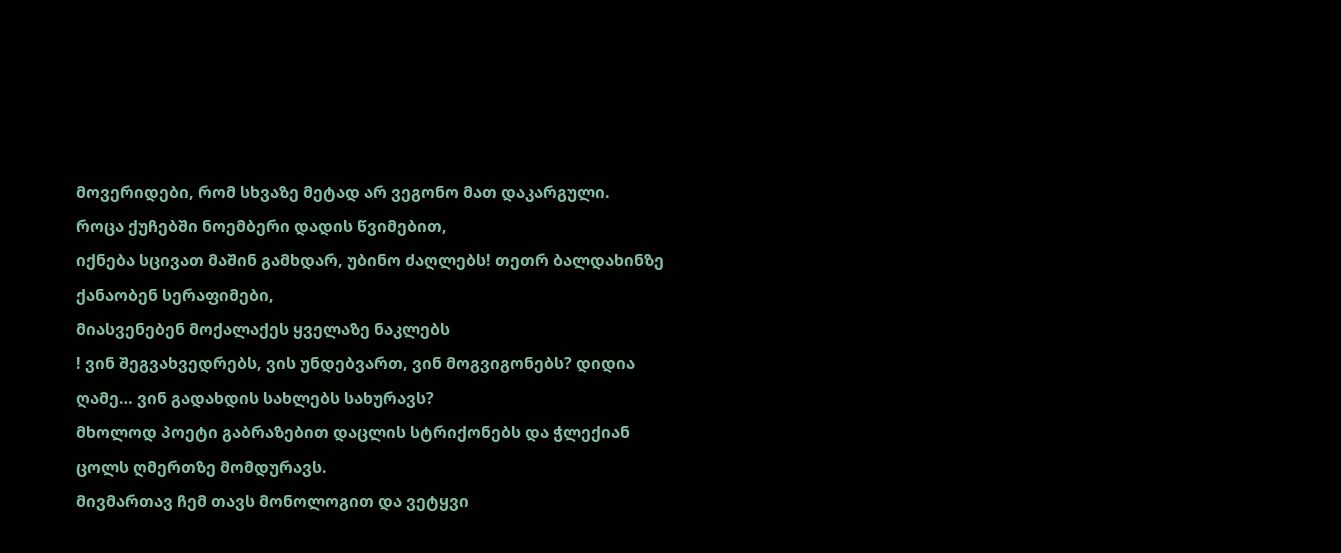მოვერიდები, რომ სხვაზე მეტად არ ვეგონო მათ დაკარგული.
როცა ქუჩებში ნოემბერი დადის წვიმებით,
იქნება სცივათ მაშინ გამხდარ, უბინო ძაღლებს! თეთრ ბალდახინზე ქანაობენ სერაფიმები,
მიასვენებენ მოქალაქეს ყველაზე ნაკლებს
! ვინ შეგვახვედრებს, ვის უნდებვართ, ვინ მოგვიგონებს? დიდია ღამე… ვინ გადახდის სახლებს სახურავს?
მხოლოდ პოეტი გაბრაზებით დაცლის სტრიქონებს და ჭლექიან ცოლს ღმერთზე მომდურავს.
მივმართავ ჩემ თავს მონოლოგით და ვეტყვი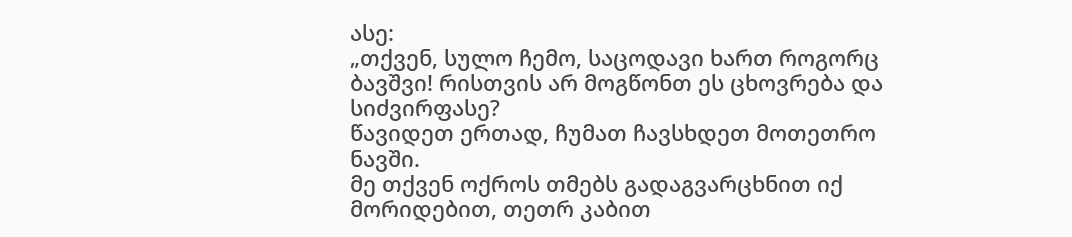ასე:
„თქვენ, სულო ჩემო, საცოდავი ხართ როგორც ბავშვი! რისთვის არ მოგწონთ ეს ცხოვრება და სიძვირფასე?
წავიდეთ ერთად, ჩუმათ ჩავსხდეთ მოთეთრო ნავში.
მე თქვენ ოქროს თმებს გადაგვარცხნით იქ მორიდებით, თეთრ კაბით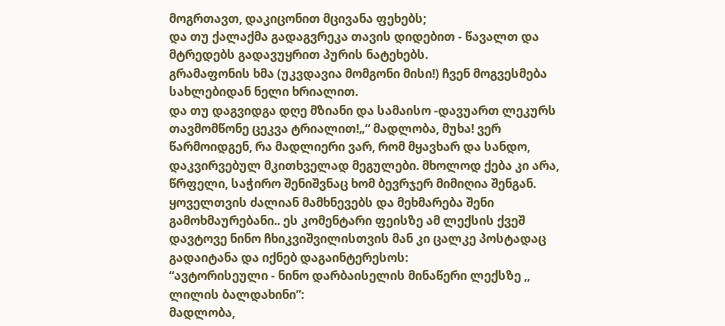მოგრთავთ, დაკიცონით მცივანა ფეხებს;
და თუ ქალაქმა გადაგვრეკა თავის დიდებით - წავალთ და მტრედებს გადავუყრით პურის ნატეხებს.
გრამაფონის ხმა (უკვდავია მომგონი მისი!) ჩვენ მოგვესმება სახლებიდან ნელი ხრიალით.
და თუ დაგვიდგა დღე მზიანი და სამაისო -დავუართ ლეკურს თავმომწონე ცეკვა ტრიალით!„“ მადლობა, მუხა! ვერ წარმოიდგენ, რა მადლიერი ვარ, რომ მყავხარ და სანდო, დაკვირვებულ მკითხველად მეგულები. მხოლოდ ქება კი არა, წრფელი, საჭირო შენიშვნაც ხომ ბევრჯერ მიმიღია შენგან. ყოველთვის ძალიან მამხნევებს და მეხმარება შენი გამოხმაურებანი.. ეს კომენტარი ფეისზე ამ ლექსის ქვეშ დავტოვე ნინო ჩხიკვიშვილისთვის მან კი ცალკე პოსტადაც გადაიტანა და იქნებ დაგაინტერესოს:
“ავტორისეული - ნინო დარბაისელის მინაწერი ლექსზე ,, ლილის ბალდახინი”:
მადლობა,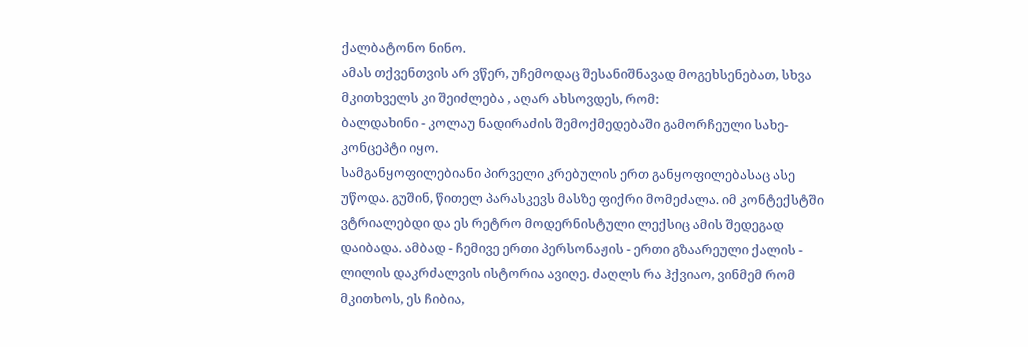ქალბატონო ნინო.
ამას თქვენთვის არ ვწერ, უჩემოდაც შესანიშნავად მოგეხსენებათ, სხვა მკითხველს კი შეიძლება , აღარ ახსოვდეს, რომ:
ბალდახინი - კოლაუ ნადირაძის შემოქმედებაში გამორჩეული სახე- კონცეპტი იყო.
სამგანყოფილებიანი პირველი კრებულის ერთ განყოფილებასაც ასე უწოდა. გუშინ, წითელ პარასკევს მასზე ფიქრი მომეძალა. იმ კონტექსტში ვტრიალებდი და ეს რეტრო მოდერნისტული ლექსიც ამის შედეგად დაიბადა. ამბად - ჩემივე ერთი პერსონაჟის - ერთი გზაარეული ქალის - ლილის დაკრძალვის ისტორია ავიღე. ძაღლს რა ჰქვიაო, ვინმემ რომ მკითხოს, ეს ჩიბია,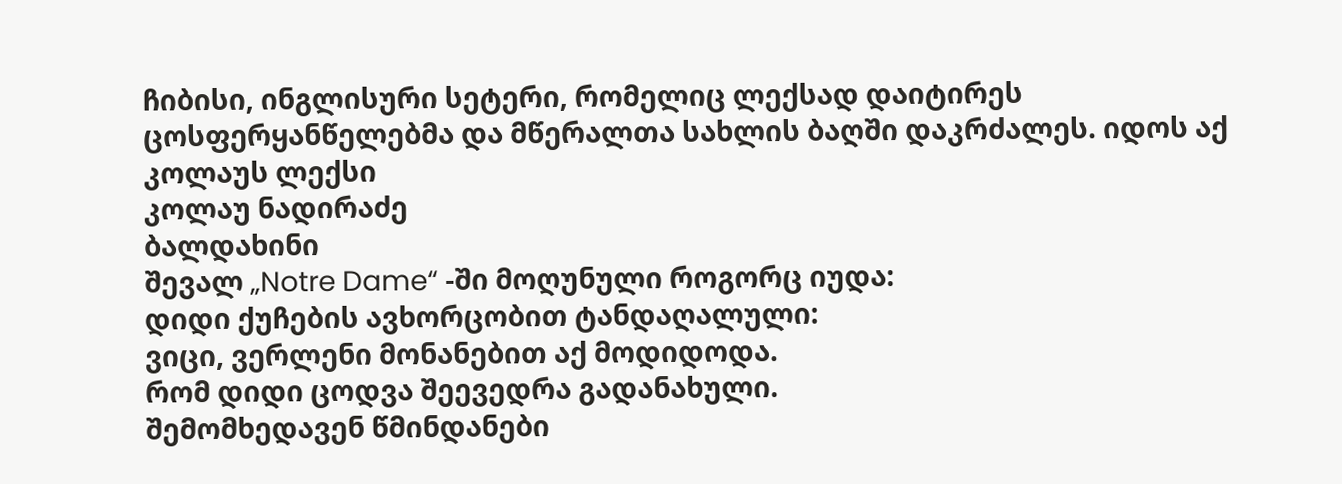ჩიბისი, ინგლისური სეტერი, რომელიც ლექსად დაიტირეს ცოსფერყანწელებმა და მწერალთა სახლის ბაღში დაკრძალეს. იდოს აქ კოლაუს ლექსი
კოლაუ ნადირაძე
ბალდახინი
შევალ „Notre Dame“ -ში მოღუნული როგორც იუდა:
დიდი ქუჩების ავხორცობით ტანდაღალული:
ვიცი, ვერლენი მონანებით აქ მოდიდოდა.
რომ დიდი ცოდვა შეევედრა გადანახული.
შემომხედავენ წმინდანები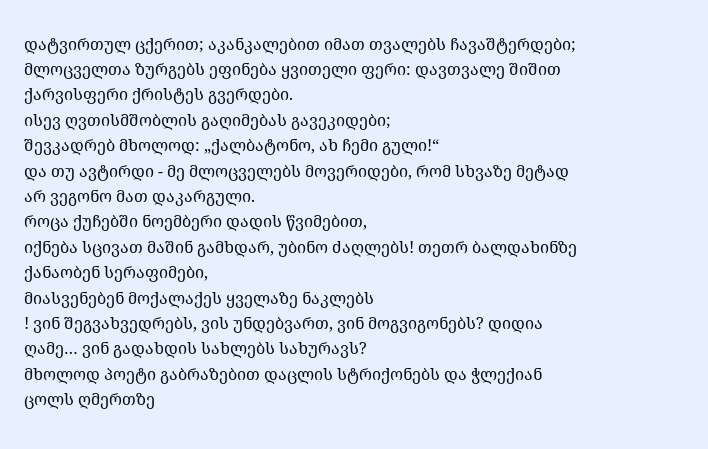დატვირთულ ცქერით; აკანკალებით იმათ თვალებს ჩავაშტერდები;
მლოცველთა ზურგებს ეფინება ყვითელი ფერი: დავთვალე შიშით ქარვისფერი ქრისტეს გვერდები.
ისევ ღვთისმშობლის გაღიმებას გავეკიდები;
შევკადრებ მხოლოდ: „ქალბატონო, ახ ჩემი გული!“
და თუ ავტირდი - მე მლოცველებს მოვერიდები, რომ სხვაზე მეტად არ ვეგონო მათ დაკარგული.
როცა ქუჩებში ნოემბერი დადის წვიმებით,
იქნება სცივათ მაშინ გამხდარ, უბინო ძაღლებს! თეთრ ბალდახინზე ქანაობენ სერაფიმები,
მიასვენებენ მოქალაქეს ყველაზე ნაკლებს
! ვინ შეგვახვედრებს, ვის უნდებვართ, ვინ მოგვიგონებს? დიდია ღამე… ვინ გადახდის სახლებს სახურავს?
მხოლოდ პოეტი გაბრაზებით დაცლის სტრიქონებს და ჭლექიან ცოლს ღმერთზე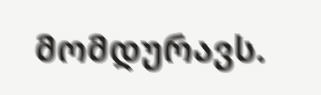მომდურავს.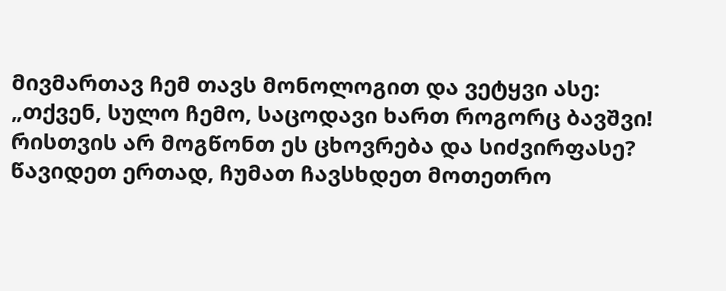მივმართავ ჩემ თავს მონოლოგით და ვეტყვი ასე:
„თქვენ, სულო ჩემო, საცოდავი ხართ როგორც ბავშვი! რისთვის არ მოგწონთ ეს ცხოვრება და სიძვირფასე?
წავიდეთ ერთად, ჩუმათ ჩავსხდეთ მოთეთრო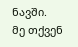ნავში.
მე თქვენ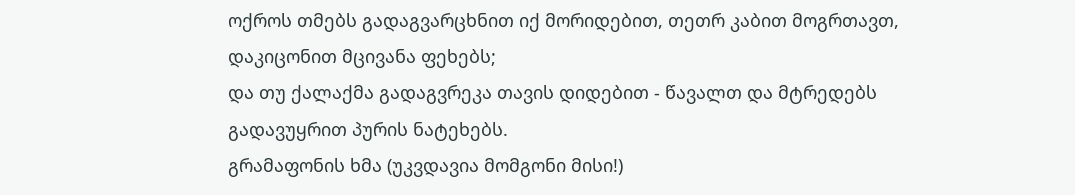ოქროს თმებს გადაგვარცხნით იქ მორიდებით, თეთრ კაბით მოგრთავთ, დაკიცონით მცივანა ფეხებს;
და თუ ქალაქმა გადაგვრეკა თავის დიდებით - წავალთ და მტრედებს გადავუყრით პურის ნატეხებს.
გრამაფონის ხმა (უკვდავია მომგონი მისი!)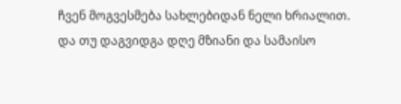ჩვენ მოგვესმება სახლებიდან ნელი ხრიალით.
და თუ დაგვიდგა დღე მზიანი და სამაისო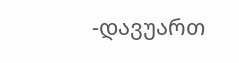-დავუართ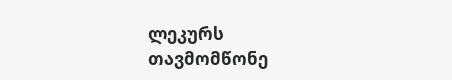ლეკურს თავმომწონე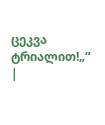ცეკვა ტრიალით!„“
|